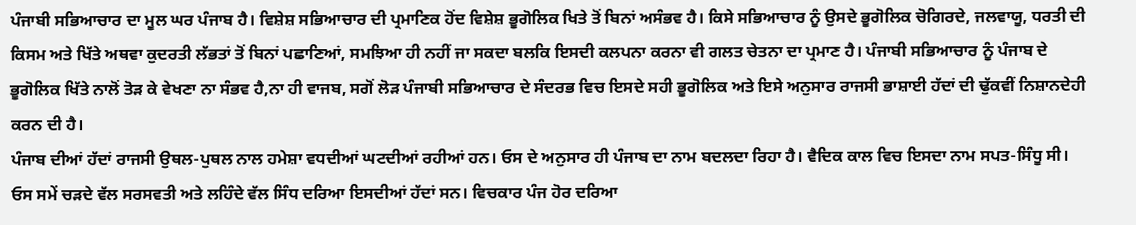ਪੰਜਾਬੀ ਸਭਿਆਚਾਰ ਦਾ ਮੂਲ ਘਰ ਪੰਜਾਬ ਹੈ। ਵਿਸ਼ੇਸ਼ ਸਭਿਆਚਾਰ ਦੀ ਪ੍ਰਮਾਣਿਕ ਹੋਂਦ ਵਿਸ਼ੇਸ਼ ਭੂਗੋਲਿਕ ਖਿਤੇ ਤੋਂ ਬਿਨਾਂ ਅਸੰਭਵ ਹੈ। ਕਿਸੇ ਸਭਿਆਚਾਰ ਨੂੰ ਉਸਦੇ ਭੂਗੋਲਿਕ ਚੋਗਿਰਦੇ, ਜਲਵਾਯੂ, ਧਰਤੀ ਦੀ ਕਿਸਮ ਅਤੇ ਖਿੱਤੇ ਅਥਵਾ ਕੁਦਰਤੀ ਲੱਭਤਾਂ ਤੋਂ ਬਿਨਾਂ ਪਛਾਣਿਆਂ, ਸਮਝਿਆ ਹੀ ਨਹੀਂ ਜਾ ਸਕਦਾ ਬਲਕਿ ਇਸਦੀ ਕਲਪਨਾ ਕਰਨਾ ਵੀ ਗਲਤ ਚੇਤਨਾ ਦਾ ਪ੍ਰਮਾਣ ਹੈ। ਪੰਜਾਬੀ ਸਭਿਆਚਾਰ ਨੂੰ ਪੰਜਾਬ ਦੇ ਭੂਗੋਲਿਕ ਖਿੱਤੇ ਨਾਲੋਂ ਤੋੜ ਕੇ ਵੇਖਣਾ ਨਾ ਸੰਭਵ ਹੈ,ਨਾ ਹੀ ਵਾਜਬ, ਸਗੋਂ ਲੋੜ ਪੰਜਾਬੀ ਸਭਿਆਚਾਰ ਦੇ ਸੰਦਰਭ ਵਿਚ ਇਸਦੇ ਸਹੀ ਭੂਗੋਲਿਕ ਅਤੇ ਇਸੇ ਅਨੁਸਾਰ ਰਾਜਸੀ ਭਾਸ਼ਾਈ ਹੱਦਾਂ ਦੀ ਢੁੱਕਵੀਂ ਨਿਸ਼ਾਨਦੇਹੀ ਕਰਨ ਦੀ ਹੈ।
ਪੰਜਾਬ ਦੀਆਂ ਹੱਦਾਂ ਰਾਜਸੀ ਉਥਲ-ਪੁਥਲ ਨਾਲ ਹਮੇਸ਼ਾ ਵਧਦੀਆਂ ਘਟਦੀਆਂ ਰਹੀਆਂ ਹਨ। ਓਸ ਦੇ ਅਨੁਸਾਰ ਹੀ ਪੰਜਾਬ ਦਾ ਨਾਮ ਬਦਲਦਾ ਰਿਹਾ ਹੈ। ਵੈਦਿਕ ਕਾਲ ਵਿਚ ਇਸਦਾ ਨਾਮ ਸਪਤ-ਸਿੰਧੂ ਸੀ। ਓਸ ਸਮੇਂ ਚੜਦੇ ਵੱਲ ਸਰਸਵਤੀ ਅਤੇ ਲਹਿੰਦੇ ਵੱਲ ਸਿੰਧ ਦਰਿਆ ਇਸਦੀਆਂ ਹੱਦਾਂ ਸਨ। ਵਿਚਕਾਰ ਪੰਜ ਹੋਰ ਦਰਿਆ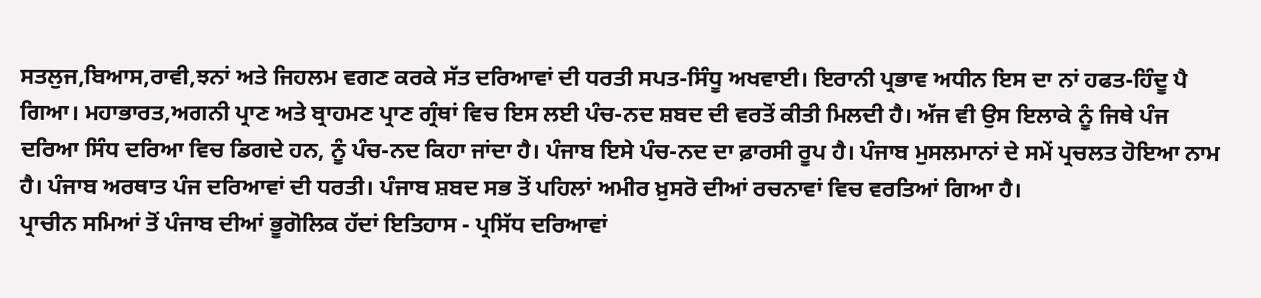ਸਤਲੁਜ,ਬਿਆਸ,ਰਾਵੀ,ਝਨਾਂ ਅਤੇ ਜਿਹਲਮ ਵਗਣ ਕਰਕੇ ਸੱਤ ਦਰਿਆਵਾਂ ਦੀ ਧਰਤੀ ਸਪਤ-ਸਿੰਧੂ ਅਖਵਾਈ। ਇਰਾਨੀ ਪ੍ਰਭਾਵ ਅਧੀਨ ਇਸ ਦਾ ਨਾਂ ਹਫਤ-ਹਿੰਦੂ ਪੈ ਗਿਆ। ਮਹਾਭਾਰਤ,ਅਗਨੀ ਪ੍ਰਾਣ ਅਤੇ ਬ੍ਰਾਹਮਣ ਪ੍ਰਾਣ ਗ੍ਰੰਥਾਂ ਵਿਚ ਇਸ ਲਈ ਪੰਚ-ਨਦ ਸ਼ਬਦ ਦੀ ਵਰਤੋਂ ਕੀਤੀ ਮਿਲਦੀ ਹੈ। ਅੱਜ ਵੀ ਉਸ ਇਲਾਕੇ ਨੂੰ ਜਿਥੇ ਪੰਜ ਦਰਿਆ ਸਿੰਧ ਦਰਿਆ ਵਿਚ ਡਿਗਦੇ ਹਨ, ਨੂੰ ਪੰਚ-ਨਦ ਕਿਹਾ ਜਾਂਦਾ ਹੈ। ਪੰਜਾਬ ਇਸੇ ਪੰਚ-ਨਦ ਦਾ ਫ਼ਾਰਸੀ ਰੂਪ ਹੈ। ਪੰਜਾਬ ਮੁਸਲਮਾਨਾਂ ਦੇ ਸਮੇਂ ਪ੍ਰਚਲਤ ਹੋਇਆ ਨਾਮ ਹੈ। ਪੰਜਾਬ ਅਰਥਾਤ ਪੰਜ ਦਰਿਆਵਾਂ ਦੀ ਧਰਤੀ। ਪੰਜਾਬ ਸ਼ਬਦ ਸਭ ਤੋਂ ਪਹਿਲਾਂ ਅਮੀਰ ਖ਼ੁਸਰੋ ਦੀਆਂ ਰਚਨਾਵਾਂ ਵਿਚ ਵਰਤਿਆਂ ਗਿਆ ਹੈ।
ਪ੍ਰਾਚੀਨ ਸਮਿਆਂ ਤੋਂ ਪੰਜਾਬ ਦੀਆਂ ਭੂਗੋਲਿਕ ਹੱਦਾਂ ਇਤਿਹਾਸ - ਪ੍ਰਸਿੱਧ ਦਰਿਆਵਾਂ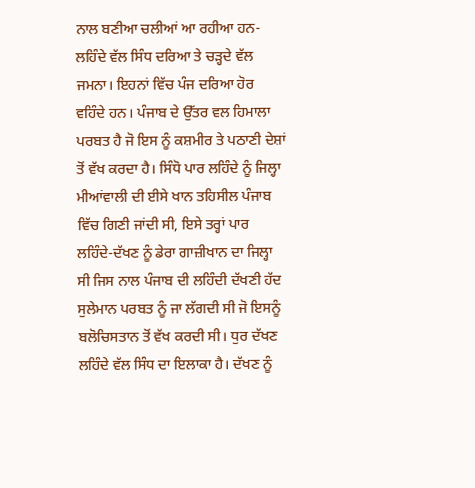ਨਾਲ ਬਣੀਆ ਚਲੀਆਂ ਆ ਰਹੀਆ ਹਨ- ਲਹਿੰਦੇ ਵੱਲ ਸਿੰਧ ਦਰਿਆ ਤੇ ਚੜ੍ਹਦੇ ਵੱਲ ਜਮਨਾ। ਇਹਨਾਂ ਵਿੱਚ ਪੰਜ ਦਰਿਆ ਹੋਰ ਵਹਿੰਦੇ ਹਨ। ਪੰਜਾਬ ਦੇ ਉੱਤਰ ਵਲ ਹਿਮਾਲਾ ਪਰਬਤ ਹੈ ਜੋ ਇਸ ਨੂੰ ਕਸ਼ਮੀਰ ਤੇ ਪਠਾਣੀ ਦੇਸ਼ਾਂ ਤੋਂ ਵੱਖ ਕਰਦਾ ਹੈ। ਸਿੰਧੋ ਪਾਰ ਲਹਿੰਦੇ ਨੂੰ ਜਿਲ੍ਹਾ ਮੀਆਂਵਾਲੀ ਦੀ ਈਸੇ ਖਾਨ ਤਹਿਸੀਲ ਪੰਜਾਬ ਵਿੱਚ ਗਿਣੀ ਜਾਂਦੀ ਸੀ, ਇਸੇ ਤਰ੍ਹਾਂ ਪਾਰ ਲਹਿੰਦੇ-ਦੱਖਣ ਨੂੰ ਡੇਰਾ ਗਾਜ਼ੀਖਾਨ ਦਾ ਜਿਲ੍ਹਾ ਸੀ ਜਿਸ ਨਾਲ ਪੰਜਾਬ ਦੀ ਲਹਿੰਦੀ ਦੱਖਣੀ ਹੱਦ ਸੁਲੇਮਾਨ ਪਰਬਤ ਨੂੰ ਜਾ ਲੱਗਦੀ ਸੀ ਜੋ ਇਸਨੂੰ ਬਲੋਚਿਸਤਾਨ ਤੋਂ ਵੱਖ ਕਰਦੀ ਸੀ। ਧੁਰ ਦੱਖਣ ਲਹਿੰਦੇ ਵੱਲ ਸਿੰਧ ਦਾ ਇਲਾਕਾ ਹੈ। ਦੱਖਣ ਨੂੰ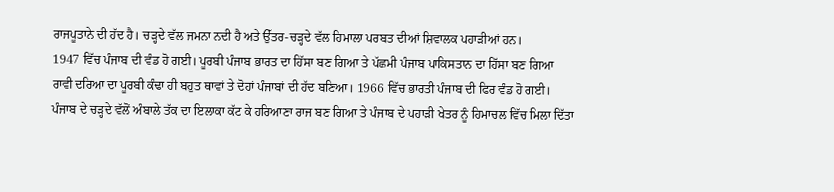ਰਾਜਪੂਤਾਨੇ ਦੀ ਹੱਦ ਹੈ। ਚੜ੍ਹਦੇ ਵੱਲ ਜਮਨਾ ਨਦੀ ਹੈ ਅਤੇ ਉੱਤਰ-ਚੜ੍ਹਦੇ ਵੱਲ ਹਿਮਾਲਾ ਪਰਬਤ ਦੀਆਂ ਸ਼ਿਵਾਲਕ ਪਹਾੜੀਆਂ ਹਨ।
1947 ਵਿੱਚ ਪੰਜਾਬ ਦੀ ਵੰਡ ਹੋ ਗਈ। ਪੂਰਬੀ ਪੰਜਾਬ ਭਾਰਤ ਦਾ ਹਿੱਸਾ ਬਣ ਗਿਆ ਤੇ ਪੱਛਮੀ ਪੰਜਾਬ ਪਾਕਿਸਤਾਨ ਦਾ ਹਿੱਸਾ ਬਣ ਗਿਆ ਰਾਵੀ ਦਰਿਆ ਦਾ ਪੂਰਬੀ ਕੰਢਾ ਹੀ ਬਹੁਤ ਥਾਵਾਂ ਤੇ ਦੋਹਾਂ ਪੰਜਾਬਾਂ ਦੀ ਹੱਦ ਬਣਿਆ। 1966 ਵਿੱਚ ਭਾਰਤੀ ਪੰਜਾਬ ਦੀ ਫਿਰ ਵੰਡ ਹੋ ਗਈ। ਪੰਜਾਬ ਦੇ ਚੜ੍ਹਦੇ ਵੱਲੋਂ ਅੰਬਾਲੇ ਤੱਕ ਦਾ ਇਲਾਕਾ ਕੱਟ ਕੇ ਹਰਿਆਣਾ ਰਾਜ ਬਣ ਗਿਆ ਤੇ ਪੰਜਾਬ ਦੇ ਪਹਾੜੀ ਖੇਤਰ ਨੂੰ ਹਿਮਾਚਲ ਵਿੱਚ ਮਿਲਾ ਦਿੱਤਾ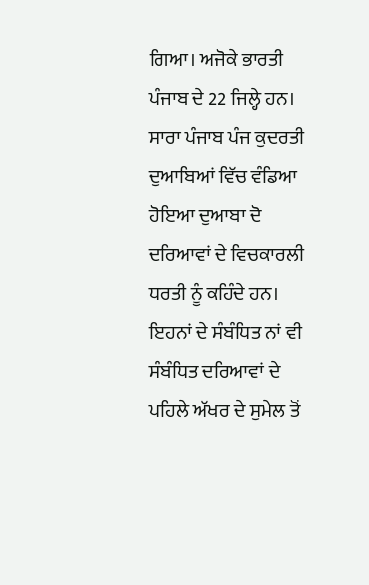ਗਿਆ। ਅਜੋਕੇ ਭਾਰਤੀ ਪੰਜਾਬ ਦੇ 22 ਜਿਲ੍ਹੇ ਹਨ। ਸਾਰਾ ਪੰਜਾਬ ਪੰਜ ਕੁਦਰਤੀ ਦੁਆਬਿਆਂ ਵਿੱਚ ਵੰਡਿਆ ਹੋਇਆ ਦੁਆਬਾ ਦੋ ਦਰਿਆਵਾਂ ਦੇ ਵਿਚਕਾਰਲੀ ਧਰਤੀ ਨੂੰ ਕਹਿੰਦੇ ਹਨ। ਇਹਨਾਂ ਦੇ ਸੰਬੰਧਿਤ ਨਾਂ ਵੀ ਸੰਬੰਧਿਤ ਦਰਿਆਵਾਂ ਦੇ ਪਹਿਲੇ ਅੱਖਰ ਦੇ ਸੁਮੇਲ ਤੋਂ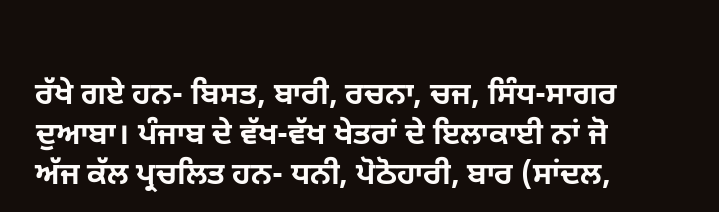ਰੱਖੇ ਗਏ ਹਨ- ਬਿਸਤ, ਬਾਰੀ, ਰਚਨਾ, ਚਜ, ਸਿੰਧ-ਸਾਗਰ ਦੁਆਬਾ। ਪੰਜਾਬ ਦੇ ਵੱਖ-ਵੱਖ ਖੇਤਰਾਂ ਦੇ ਇਲਾਕਾਈ ਨਾਂ ਜੋ ਅੱਜ ਕੱਲ ਪ੍ਰਚਲਿਤ ਹਨ- ਧਨੀ, ਪੋਠੋਹਾਰੀ, ਬਾਰ (ਸਾਂਦਲ,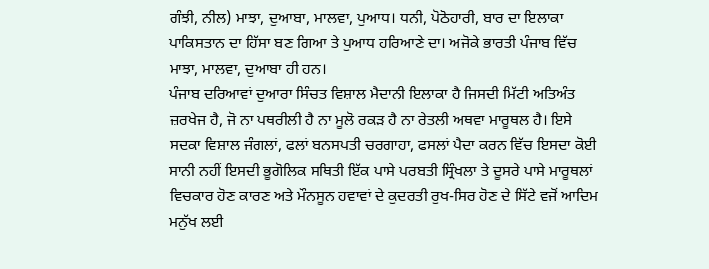ਗੰਝੀ, ਨੀਲ) ਮਾਝਾ, ਦੁਆਬਾ, ਮਾਲਵਾ, ਪੁਆਧ। ਧਨੀ, ਪੋਠੋਹਾਰੀ, ਬਾਰ ਦਾ ਇਲਾਕਾ ਪਾਕਿਸਤਾਨ ਦਾ ਹਿੱਸਾ ਬਣ ਗਿਆ ਤੇ ਪੁਆਧ ਹਰਿਆਣੇ ਦਾ। ਅਜੋਕੇ ਭਾਰਤੀ ਪੰਜਾਬ ਵਿੱਚ ਮਾਝਾ, ਮਾਲਵਾ, ਦੁਆਬਾ ਹੀ ਹਨ।
ਪੰਜਾਬ ਦਰਿਆਵਾਂ ਦੁਆਰਾ ਸਿੰਚਤ ਵਿਸ਼ਾਲ ਮੈਦਾਨੀ ਇਲਾਕਾ ਹੈ ਜਿਸਦੀ ਮਿੱਟੀ ਅਤਿਅੰਤ ਜ਼ਰਖੇਜ ਹੈ, ਜੋ ਨਾ ਪਥਰੀਲੀ ਹੈ ਨਾ ਮੂਲੋ ਰਕੜ ਹੈ ਨਾ ਰੇਤਲੀ ਅਥਵਾ ਮਾਰੂਥਲ ਹੈ। ਇਸੇ ਸਦਕਾ ਵਿਸ਼ਾਲ ਜੰਗਲਾਂ, ਫਲਾਂ ਬਨਸਪਤੀ ਚਰਗਾਹਾ, ਫਸਲਾਂ ਪੈਦਾ ਕਰਨ ਵਿੱਚ ਇਸਦਾ ਕੋਈ ਸਾਨੀ ਨਹੀਂ ਇਸਦੀ ਭੂਗੋਲਿਕ ਸਥਿਤੀ ਇੱਕ ਪਾਸੇ ਪਰਬਤੀ ਸ੍ਰਿੰਖਲਾ ਤੇ ਦੂਸਰੇ ਪਾਸੇ ਮਾਰੂਥਲਾਂ ਵਿਚਕਾਰ ਹੋਣ ਕਾਰਣ ਅਤੇ ਮੌਨਸੂਨ ਹਵਾਵਾਂ ਦੇ ਕੁਦਰਤੀ ਰੁਖ-ਸਿਰ ਹੋਣ ਦੇ ਸਿੱਟੇ ਵਜੋਂ ਆਦਿਮ ਮਨੁੱਖ ਲਈ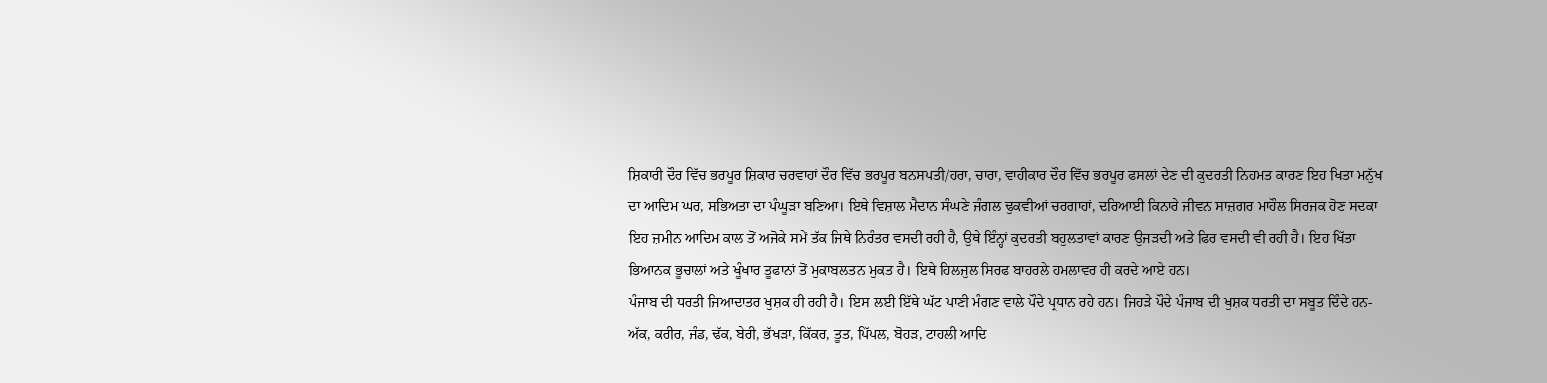ਸ਼ਿਕਾਰੀ ਦੌਰ ਵਿੱਚ ਭਰਪੂਰ ਸ਼ਿਕਾਰ ਚਰਵਾਹਾਂ ਦੌਰ ਵਿੱਚ ਭਰਪੂਰ ਬਨਸਪਤੀ/ਹਰਾ, ਚਾਰਾ, ਵਾਹੀਕਾਰ ਦੌਰ ਵਿੱਚ ਭਰਪੂਰ ਫਸਲਾਂ ਦੇਣ ਦੀ ਕੁਦਰਤੀ ਨਿਹਮਤ ਕਾਰਣ ਇਹ ਖਿਤਾ ਮਨੁੱਖ ਦਾ ਆਦਿਮ ਘਰ, ਸਭਿਅਤਾ ਦਾ ਪੰਘੂੜਾ ਬਣਿਆ। ਇਥੇ ਵਿਸ਼ਾਲ ਮੈਦਾਨ ਸੰਘਣੇ ਜੰਗਲ ਢੁਕਵੀਆਂ ਚਰਗਾਹਾਂ, ਦਰਿਆਈ ਕਿਨਾਰੇ ਜੀਵਨ ਸਾਜ਼ਗਰ ਮਾਹੌਲ ਸਿਰਜਕ ਹੋਣ ਸਦਕਾ ਇਹ ਜ਼ਮੀਨ ਆਦਿਮ ਕਾਲ ਤੋਂ ਅਜੋਕੇ ਸਮੇਂ ਤੱਕ ਜਿਥੇ ਨਿਰੰਤਰ ਵਸਦੀ ਰਹੀ ਹੈ, ਉਥੇ ਇੰਨ੍ਹਾਂ ਕੁਦਰਤੀ ਬਹੁਲਤਾਵਾਂ ਕਾਰਣ ਉਜੜਦੀ ਅਤੇ ਫਿਰ ਵਸਦੀ ਵੀ ਰਹੀ ਹੈ। ਇਹ ਖਿੱਤਾ ਭਿਆਨਕ ਭੂਚਾਲਾਂ ਅਤੇ ਖੂੰਖਾਰ ਤੂਫਾਨਾਂ ਤੋਂ ਮੁਕਾਬਲਤਨ ਮੁਕਤ ਹੈ। ਇਥੇ ਹਿਲਜੁਲ ਸਿਰਫ ਬਾਹਰਲੇ ਹਮਲਾਵਰ ਹੀ ਕਰਦੇ ਆਏ ਹਨ।
ਪੰਜਾਬ ਦੀ ਧਰਤੀ ਜਿਆਦਾਤਰ ਖੁਸ਼ਕ ਹੀ ਰਹੀ ਹੈ। ਇਸ ਲਈ ਇੱਥੇ ਘੱਟ ਪਾਣੀ ਮੰਗਣ ਵਾਲੇ ਪੌਦੇ ਪ੍ਰਧਾਨ ਰਹੇ ਹਨ। ਜਿਹੜੇ ਪੌਦੇ ਪੰਜਾਬ ਦੀ ਖੁਸ਼ਕ ਧਰਤੀ ਦਾ ਸਬੂਤ ਦਿੰਦੇ ਹਨ- ਅੱਕ, ਕਰੀਰ, ਜੰਡ, ਢੱਕ, ਬੇਰੀ, ਭੱਖੜਾ, ਕਿੱਕਰ, ਤੂਤ, ਪਿੱਪਲ, ਬੋਹੜ, ਟਾਹਲੀ ਆਦਿ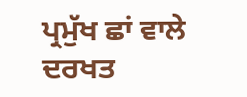ਪ੍ਰਮੁੱਖ ਛਾਂ ਵਾਲੇ ਦਰਖਤ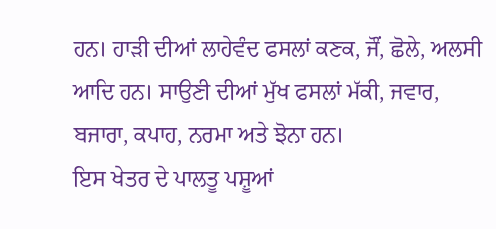ਹਨ। ਹਾੜੀ ਦੀਆਂ ਲਾਹੇਵੰਦ ਫਸਲਾਂ ਕਣਕ, ਜੌਂ, ਛੋਲੇ, ਅਲਸੀ ਆਦਿ ਹਨ। ਸਾਉਣੀ ਦੀਆਂ ਮੁੱਖ ਫਸਲਾਂ ਮੱਕੀ, ਜਵਾਰ, ਬਜਾਰਾ, ਕਪਾਹ, ਨਰਮਾ ਅਤੇ ਝੋਨਾ ਹਨ।
ਇਸ ਖੇਤਰ ਦੇ ਪਾਲਤੂ ਪਸ਼ੂਆਂ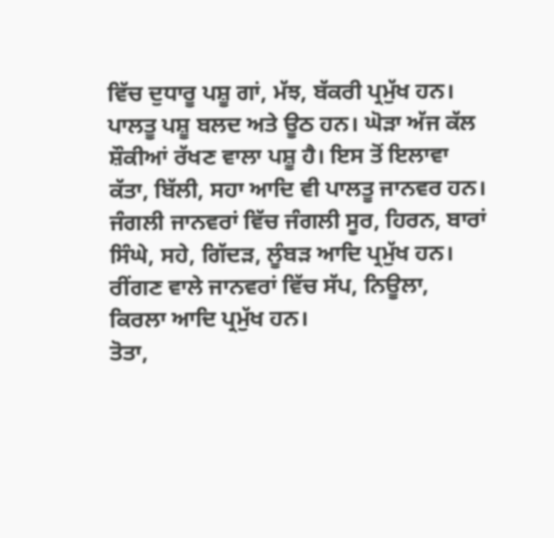ਵਿੱਚ ਦੁਧਾਰੂ ਪਸ਼ੂ ਗਾਂ, ਮੱਝ, ਬੱਕਰੀ ਪ੍ਰਮੁੱਖ ਹਨ। ਪਾਲਤੂ ਪਸ਼ੂ ਬਲਦ ਅਤੇ ਊਠ ਹਨ। ਘੋੜਾ ਅੱਜ ਕੱਲ ਸ਼ੌਕੀਆਂ ਰੱਖਣ ਵਾਲਾ ਪਸ਼ੂ ਹੈ। ਇਸ ਤੋਂ ਇਲਾਵਾ ਕੱਤਾ, ਬਿੱਲੀ, ਸਹਾ ਆਦਿ ਵੀ ਪਾਲਤੂ ਜਾਨਵਰ ਹਨ।
ਜੰਗਲੀ ਜਾਨਵਰਾਂ ਵਿੱਚ ਜੰਗਲੀ ਸੂਰ, ਹਿਰਨ, ਬਾਰਾਂ ਸਿੰਘੇ, ਸਹੇ, ਗਿੱਦੜ, ਲੂੰਬੜ ਆਦਿ ਪ੍ਰਮੁੱਖ ਹਨ। ਰੀਂਗਣ ਵਾਲੇ ਜਾਨਵਰਾਂ ਵਿੱਚ ਸੱਪ, ਨਿਊਲਾ, ਕਿਰਲਾ ਆਦਿ ਪ੍ਰਮੁੱਖ ਹਨ।
ਤੋਤਾ,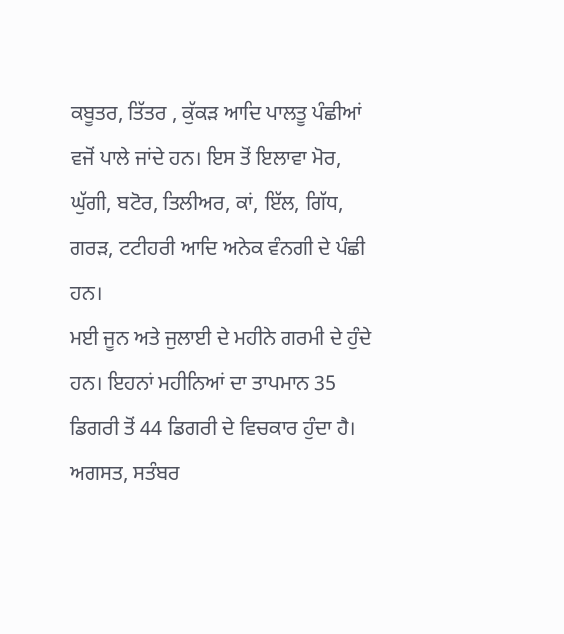ਕਬੂਤਰ, ਤਿੱਤਰ , ਕੁੱਕੜ ਆਦਿ ਪਾਲਤੂ ਪੰਛੀਆਂ ਵਜੋਂ ਪਾਲੇ ਜਾਂਦੇ ਹਨ। ਇਸ ਤੋਂ ਇਲਾਵਾ ਮੋਰ, ਘੁੱਗੀ, ਬਟੋਰ, ਤਿਲੀਅਰ, ਕਾਂ, ਇੱਲ, ਗਿੱਧ, ਗਰੜ, ਟਟੀਹਰੀ ਆਦਿ ਅਨੇਕ ਵੰਨਗੀ ਦੇ ਪੰਛੀ ਹਨ।
ਮਈ ਜੂਨ ਅਤੇ ਜੁਲਾਈ ਦੇ ਮਹੀਨੇ ਗਰਮੀ ਦੇ ਹੁੰਦੇ ਹਨ। ਇਹਨਾਂ ਮਹੀਨਿਆਂ ਦਾ ਤਾਪਮਾਨ 35 ਡਿਗਰੀ ਤੋਂ 44 ਡਿਗਰੀ ਦੇ ਵਿਚਕਾਰ ਹੁੰਦਾ ਹੈ। ਅਗਸਤ, ਸਤੰਬਰ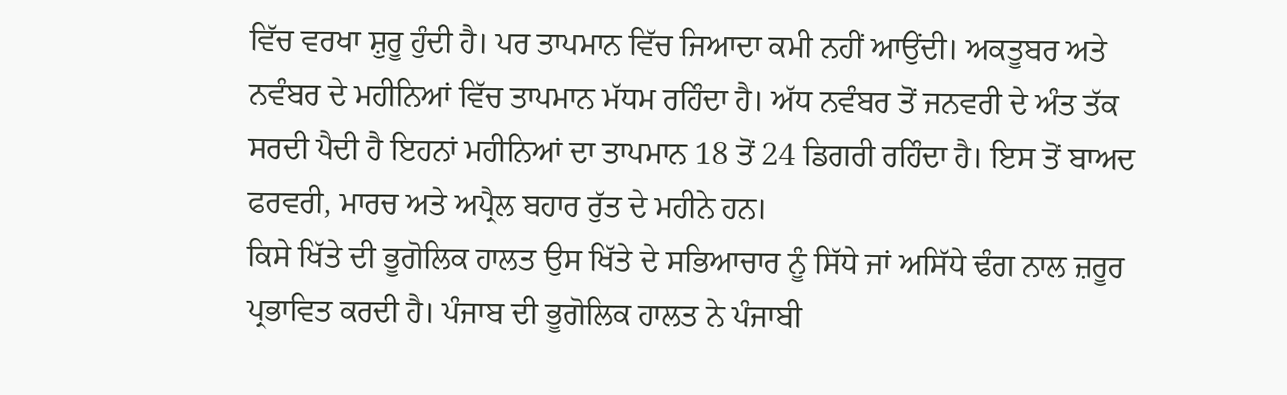ਵਿੱਚ ਵਰਖਾ ਸ਼ੁਰੂ ਹੁੰਦੀ ਹੈ। ਪਰ ਤਾਪਮਾਨ ਵਿੱਚ ਜਿਆਦਾ ਕਮੀ ਨਹੀਂ ਆਉਂਦੀ। ਅਕਤੂਬਰ ਅਤੇ ਨਵੰਬਰ ਦੇ ਮਹੀਨਿਆਂ ਵਿੱਚ ਤਾਪਮਾਨ ਮੱਧਮ ਰਹਿੰਦਾ ਹੈ। ਅੱਧ ਨਵੰਬਰ ਤੋਂ ਜਨਵਰੀ ਦੇ ਅੰਤ ਤੱਕ ਸਰਦੀ ਪੈਦੀ ਹੈ ਇਹਨਾਂ ਮਹੀਨਿਆਂ ਦਾ ਤਾਪਮਾਨ 18 ਤੋਂ 24 ਡਿਗਰੀ ਰਹਿੰਦਾ ਹੈ। ਇਸ ਤੋਂ ਬਾਅਦ ਫਰਵਰੀ, ਮਾਰਚ ਅਤੇ ਅਪ੍ਰੈਲ ਬਹਾਰ ਰੁੱਤ ਦੇ ਮਹੀਨੇ ਹਨ।
ਕਿਸੇ ਖਿੱਤੇ ਦੀ ਭੂਗੋਲਿਕ ਹਾਲਤ ਉਸ ਖਿੱਤੇ ਦੇ ਸਭਿਆਚਾਰ ਨੂੰ ਸਿੱਧੇ ਜਾਂ ਅਸਿੱਧੇ ਢੰਗ ਨਾਲ ਜ਼ਰੂਰ ਪ੍ਰਭਾਵਿਤ ਕਰਦੀ ਹੈ। ਪੰਜਾਬ ਦੀ ਭੂਗੋਲਿਕ ਹਾਲਤ ਨੇ ਪੰਜਾਬੀ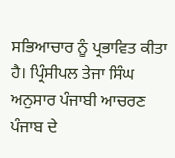ਸਭਿਆਚਾਰ ਨੂੰ ਪ੍ਰਭਾਵਿਤ ਕੀਤਾ ਹੈ। ਪ੍ਰਿੰਸੀਪਲ ਤੇਜਾ ਸਿੰਘ ਅਨੁਸਾਰ ਪੰਜਾਬੀ ਆਚਰਣ ਪੰਜਾਬ ਦੇ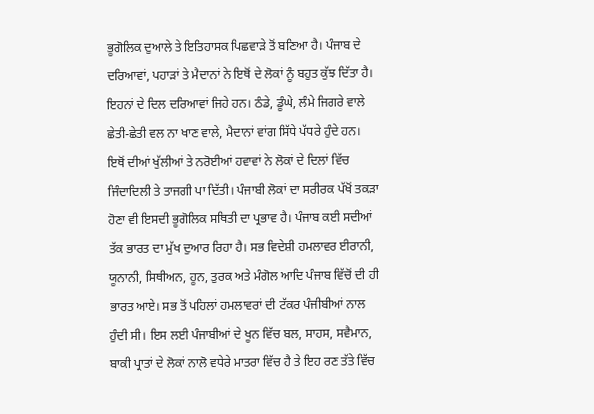ਭੂਗੋਲਿਕ ਦੁਆਲੇ ਤੇ ਇਤਿਹਾਸਕ ਪਿਛਵਾੜੇ ਤੋਂ ਬਣਿਆ ਹੈ। ਪੰਜਾਬ ਦੇ ਦਰਿਆਵਾਂ, ਪਹਾੜਾਂ ਤੇ ਮੈਦਾਨਾਂ ਨੇ ਇਥੋਂ ਦੇ ਲੋਕਾਂ ਨੂੰ ਬਹੁਤ ਕੁੱਝ ਦਿੱਤਾ ਹੈ। ਇਹਨਾਂ ਦੇ ਦਿਲ ਦਰਿਆਵਾਂ ਜਿਹੇ ਹਨ। ਠੰਡੇ, ਡੂੰਘੇ, ਲੰਮੇ ਜਿਗਰੇ ਵਾਲੇ ਛੇਤੀ-ਛੇਤੀ ਵਲ ਨਾ ਖਾਣ ਵਾਲੇ, ਮੈਦਾਨਾਂ ਵਾਂਗ ਸਿੱਧੇ ਪੱਧਰੇ ਹੁੰਦੇ ਹਨ। ਇਥੋਂ ਦੀਆਂ ਖੁੱਲੀਆਂ ਤੇ ਨਰੋਈਆਂ ਹਵਾਵਾਂ ਨੇ ਲੋਕਾਂ ਦੇ ਦਿਲਾਂ ਵਿੱਚ ਜਿੰਦਾਦਿਲੀ ਤੇ ਤਾਜਗੀ ਪਾ ਦਿੱਤੀ। ਪੰਜਾਬੀ ਲੋਕਾਂ ਦਾ ਸਰੀਰਕ ਪੱਖੋਂ ਤਕੜਾ ਹੋਣਾ ਵੀ ਇਸਦੀ ਭੂਗੋਲਿਕ ਸਥਿਤੀ ਦਾ ਪ੍ਰਭਾਵ ਹੈ। ਪੰਜਾਬ ਕਈ ਸਦੀਆਂ ਤੱਕ ਭਾਰਤ ਦਾ ਮੁੱਖ ਦੁਆਰ ਰਿਹਾ ਹੈ। ਸਭ ਵਿਦੇਸ਼ੀ ਹਮਲਾਵਰ ਈਰਾਨੀ, ਯੂਨਾਨੀ, ਸਿਥੀਅਨ, ਹੂਨ, ਤੁਰਕ ਅਤੇ ਮੰਗੋਲ ਆਦਿ ਪੰਜਾਬ ਵਿੱਚੋਂ ਦੀ ਹੀ ਭਾਰਤ ਆਏ। ਸਭ ਤੋਂ ਪਹਿਲਾਂ ਹਮਲਾਵਰਾਂ ਦੀ ਟੱਕਰ ਪੰਜੀਬੀਆਂ ਨਾਲ ਹੁੰਦੀ ਸੀ। ਇਸ ਲਈ ਪੰਜਾਬੀਆਂ ਦੇ ਖੂਨ ਵਿੱਚ ਬਲ, ਸਾਹਸ, ਸਵੈਮਾਨ, ਬਾਕੀ ਪ੍ਰਾਤਾਂ ਦੇ ਲੋਕਾਂ ਨਾਲੋ ਵਧੇਰੇ ਮਾਤਰਾ ਵਿੱਚ ਹੈ ਤੇ ਇਹ ਰਣ ਤੱਤੇ ਵਿੱਚ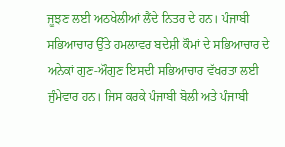ਜੂਝਣ ਲਈ ਅਠਖੇਲੀਆਂ ਲੈਂਦੇ ਨਿਤਰ ਦੇ ਹਨ। ਪੰਜਾਬੀ ਸਭਿਆਚਾਰ ਉੱਤੇ ਹਮਲਾਵਰ ਬਦੇਸ਼ੀ ਕੌਮਾਂ ਦੇ ਸਭਿਆਚਾਰ ਦੇ ਅਨੇਕਾਂ ਗੁਣ-ਔਗੁਣ ਇਸਦੀ ਸਭਿਆਚਾਰ ਵੱਖਰਤਾ ਲਈ ਜੁੰਮੇਵਾਰ ਹਨ। ਜਿਸ ਕਰਕੇ ਪੰਜਾਬੀ ਬੋਲੀ ਅਤੇ ਪੰਜਾਬੀ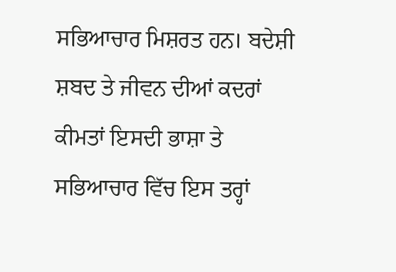ਸਭਿਆਚਾਰ ਮਿਸ਼ਰਤ ਹਨ। ਬਦੇਸ਼ੀ ਸ਼ਬਦ ਤੇ ਜੀਵਨ ਦੀਆਂ ਕਦਰਾਂ ਕੀਮਤਾਂ ਇਸਦੀ ਭਾਸ਼ਾ ਤੇ ਸਭਿਆਚਾਰ ਵਿੱਚ ਇਸ ਤਰ੍ਹਾਂ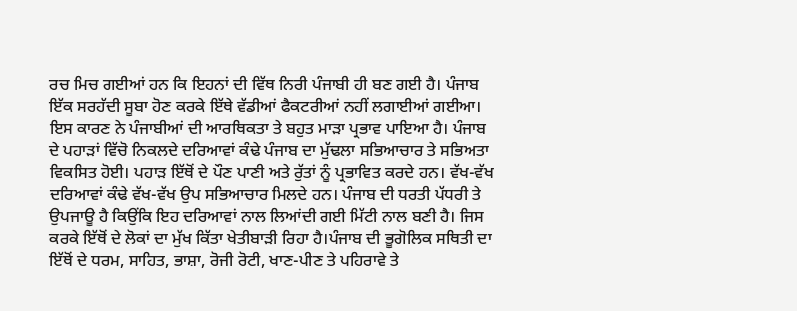ਰਚ ਮਿਚ ਗਈਆਂ ਹਨ ਕਿ ਇਹਨਾਂ ਦੀ ਵਿੱਥ ਨਿਰੀ ਪੰਜਾਬੀ ਹੀ ਬਣ ਗਈ ਹੈ। ਪੰਜਾਬ ਇੱਕ ਸਰਹੱਦੀ ਸੂਬਾ ਹੋਣ ਕਰਕੇ ਇੱਥੇ ਵੱਡੀਆਂ ਫੈਕਟਰੀਆਂ ਨਹੀਂ ਲਗਾਈਆਂ ਗਈਆ। ਇਸ ਕਾਰਣ ਨੇ ਪੰਜਾਬੀਆਂ ਦੀ ਆਰਥਿਕਤਾ ਤੇ ਬਹੁਤ ਮਾੜਾ ਪ੍ਰਭਾਵ ਪਾਇਆ ਹੈ। ਪੰਜਾਬ ਦੇ ਪਹਾੜਾਂ ਵਿੱਚੋ ਨਿਕਲਦੇ ਦਰਿਆਵਾਂ ਕੰਢੇ ਪੰਜਾਬ ਦਾ ਮੁੱਢਲਾ ਸਭਿਆਚਾਰ ਤੇ ਸਭਿਅਤਾ ਵਿਕਸਿਤ ਹੋਈ। ਪਹਾੜ ਇੱਥੋਂ ਦੇ ਪੌਣ ਪਾਣੀ ਅਤੇ ਰੁੱਤਾਂ ਨੂੰ ਪ੍ਰਭਾਵਿਤ ਕਰਦੇ ਹਨ। ਵੱਖ-ਵੱਖ ਦਰਿਆਵਾਂ ਕੰਢੇ ਵੱਖ-ਵੱਖ ਉਪ ਸਭਿਆਚਾਰ ਮਿਲਦੇ ਹਨ। ਪੰਜਾਬ ਦੀ ਧਰਤੀ ਪੱਧਰੀ ਤੇ ਉਪਜਾਊ ਹੈ ਕਿਉਂਕਿ ਇਹ ਦਰਿਆਵਾਂ ਨਾਲ ਲਿਆਂਦੀ ਗਈ ਮਿੱਟੀ ਨਾਲ ਬਣੀ ਹੈ। ਜਿਸ ਕਰਕੇ ਇੱਥੋਂ ਦੇ ਲੋਕਾਂ ਦਾ ਮੁੱਖ ਕਿੱਤਾ ਖੇਤੀਬਾੜੀ ਰਿਹਾ ਹੈ।ਪੰਜਾਬ ਦੀ ਭੂਗੋਲਿਕ ਸਥਿਤੀ ਦਾ ਇੱਥੋਂ ਦੇ ਧਰਮ, ਸਾਹਿਤ, ਭਾਸ਼ਾ, ਰੋਜੀ ਰੋਟੀ, ਖਾਣ-ਪੀਣ ਤੇ ਪਹਿਰਾਵੇ ਤੇ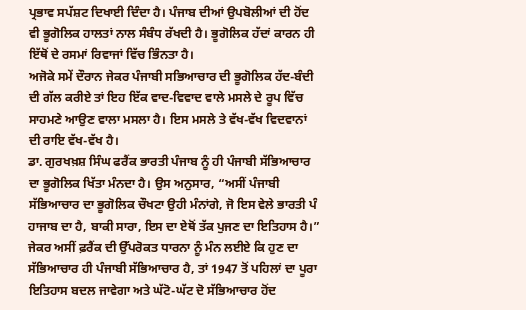ਪ੍ਰਭਾਵ ਸਪੱਸ਼ਟ ਦਿਖਾਈ ਦਿੰਦਾ ਹੈ। ਪੰਜਾਬ ਦੀਆਂ ਉਪਬੋਲੀਆਂ ਦੀ ਹੋਂਦ ਵੀ ਭੂਗੋਲਿਕ ਹਾਲਤਾਂ ਨਾਲ ਸੰਬੰਧ ਰੱਖਦੀ ਹੈ। ਭੂਗੋਲਿਕ ਹੱਦਾਂ ਕਾਰਨ ਹੀ ਇੱਥੋਂ ਦੇ ਰਸਮਾਂ ਰਿਵਾਜਾਂ ਵਿੱਚ ਭਿੰਨਤਾ ਹੈ।
ਅਜੋਕੇ ਸਮੇਂ ਦੌਰਾਨ ਜੇਕਰ ਪੰਜਾਬੀ ਸਭਿਆਚਾਰ ਦੀ ਭੂਗੋਲਿਕ ਹੱਦ-ਬੰਦੀ ਦੀ ਗੱਲ ਕਰੀਏ ਤਾਂ ਇਹ ਇੱਕ ਵਾਦ-ਵਿਵਾਦ ਵਾਲੇ ਮਸਲੇ ਦੇ ਰੂਪ ਵਿੱਚ ਸਾਹਮਣੇ ਆਉਣ ਵਾਲਾ ਮਸਲਾ ਹੈ। ਇਸ ਮਸਲੇ ਤੇ ਵੱਖ-ਵੱਖ ਵਿਦਵਾਨਾਂ ਦੀ ਰਾਇ ਵੱਖ-ਵੱਖ ਹੈ।
ਡਾ. ਗੁਰਖਖ਼ਸ਼ ਸਿੰਘ ਫਰੈਂਕ ਭਾਰਤੀ ਪੰਜਾਬ ਨੂੰ ਹੀ ਪੰਜਾਬੀ ਸੱਭਿਆਚਾਰ ਦਾ ਭੂਗੋਲਿਕ ਖਿੱਤਾ ਮੰਨਦਾ ਹੈ। ਉਸ ਅਨੁਸਾਰ, “ਅਸੀਂ ਪੰਜਾਬੀ ਸੱਭਿਆਚਾਰ ਦਾ ਭੂਗੋਲਿਕ ਚੌਖਟਾ ਉਹੀ ਮੰਨਾਂਗੇ, ਜੋ ਇਸ ਵੇਲੇ ਭਾਰਤੀ ਪੰ ਹਾਜਾਬ ਦਾ ਹੈ, ਬਾਕੀ ਸਾਰਾ, ਇਸ ਦਾ ਏਥੋਂ ਤੱਕ ਪੁਜਣ ਦਾ ਇਤਿਹਾਸ ਹੈ।” ਜੇਕਰ ਅਸੀਂ ਫ਼ਰੈਂਕ ਦੀ ਉੱਪਰੋਕਤ ਧਾਰਨਾ ਨੂੰ ਮੰਨ ਲਈਏ ਕਿ ਹੁਣ ਦਾ ਸੱਭਿਆਚਾਰ ਹੀ ਪੰਜਾਬੀ ਸੱਭਿਆਚਾਰ ਹੈ, ਤਾਂ 1947 ਤੋਂ ਪਹਿਲਾਂ ਦਾ ਪੂਰਾ ਇਤਿਹਾਸ ਬਦਲ ਜਾਵੇਗਾ ਅਤੇ ਘੱਟੋ-ਘੱਟ ਦੋ ਸੱਭਿਆਚਾਰ ਹੋਂਦ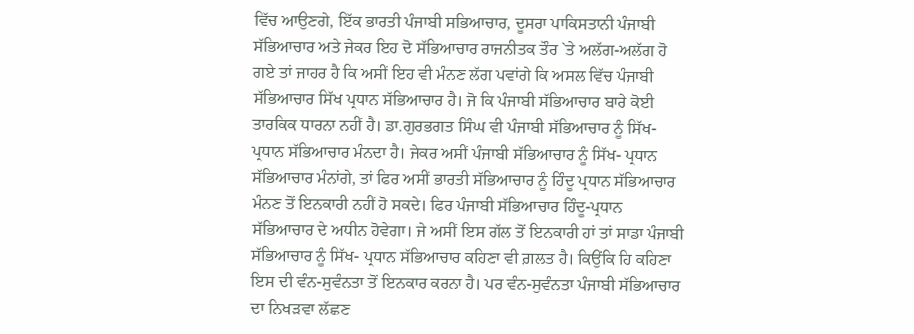ਵਿੱਚ ਆਉਣਗੇ, ਇੱਕ ਭਾਰਤੀ ਪੰਜਾਬੀ ਸਭਿਆਚਾਰ, ਦੂਸਰਾ ਪਾਕਿਸਤਾਨੀ ਪੰਜਾਬੀ ਸੱਭਿਆਚਾਰ ਅਤੇ ਜੇਕਰ ਇਹ ਦੋ ਸੱਭਿਆਚਾਰ ਰਾਜਨੀਤਕ ਤੌਰ `ਤੇ ਅਲੱਗ-ਅਲੱਗ ਹੋ ਗਏ ਤਾਂ ਜਾਹਰ ਹੈ ਕਿ ਅਸੀਂ ਇਹ ਵੀ ਮੰਨਣ ਲੱਗ ਪਵਾਂਗੇ ਕਿ ਅਸਲ ਵਿੱਚ ਪੰਜਾਬੀ ਸੱਭਿਆਚਾਰ ਸਿੱਖ ਪ੍ਰਧਾਨ ਸੱਭਿਆਚਾਰ ਹੈ। ਜੋ ਕਿ ਪੰਜਾਬੀ ਸੱਭਿਆਚਾਰ ਬਾਰੇ ਕੋਈ ਤਾਰਕਿਕ ਧਾਰਨਾ ਨਹੀਂ ਹੈ। ਡਾ.ਗੁਰਭਗਤ ਸਿੰਘ ਵੀ ਪੰਜਾਬੀ ਸੱਭਿਆਚਾਰ ਨੂੰ ਸਿੱਖ-ਪ੍ਰਧਾਨ ਸੱਭਿਆਚਾਰ ਮੰਨਦਾ ਹੈ। ਜੇਕਰ ਅਸੀਂ ਪੰਜਾਬੀ ਸੱਭਿਆਚਾਰ ਨੂੰ ਸਿੱਖ- ਪ੍ਰਧਾਨ ਸੱਭਿਆਚਾਰ ਮੰਨਾਂਗੇ, ਤਾਂ ਫਿਰ ਅਸੀਂ ਭਾਰਤੀ ਸੱਭਿਆਚਾਰ ਨੂੰ ਹਿੰਦੂ ਪ੍ਰਧਾਨ ਸੱਭਿਆਚਾਰ ਮੰਨਣ ਤੋਂ ਇਨਕਾਰੀ ਨਹੀਂ ਹੋ ਸਕਦੇ। ਫਿਰ ਪੰਜਾਬੀ ਸੱਭਿਆਚਾਰ ਹਿੰਦੂ-ਪ੍ਰਧਾਨ ਸੱਭਿਆਚਾਰ ਦੇ ਅਧੀਨ ਹੋਵੇਗਾ। ਜੇ ਅਸੀਂ ਇਸ ਗੱਲ ਤੋਂ ਇਨਕਾਰੀ ਹਾਂ ਤਾਂ ਸਾਡਾ ਪੰਜਾਬੀ ਸੱਭਿਆਚਾਰ ਨੂੰ ਸਿੱਖ- ਪ੍ਰਧਾਨ ਸੱਭਿਆਚਾਰ ਕਹਿਣਾ ਵੀ ਗ਼ਲਤ ਹੈ। ਕਿਉਂਕਿ ਹਿ ਕਹਿਣਾ ਇਸ ਦੀ ਵੰਨ-ਸੁਵੰਨਤਾ ਤੋਂ ਇਨਕਾਰ ਕਰਨਾ ਹੈ। ਪਰ ਵੰਨ-ਸੁਵੰਨਤਾ ਪੰਜਾਬੀ ਸੱਭਿਆਚਾਰ ਦਾ ਨਿਖੜਵਾ ਲੱਛਣ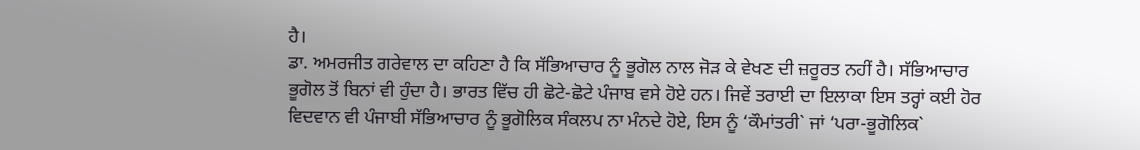ਹੈ।
ਡਾ. ਅਮਰਜੀਤ ਗਰੇਵਾਲ ਦਾ ਕਹਿਣਾ ਹੈ ਕਿ ਸੱਭਿਆਚਾਰ ਨੂੰ ਭੂਗੋਲ ਨਾਲ ਜੋੜ ਕੇ ਵੇਖਣ ਦੀ ਜ਼ਰੂਰਤ ਨਹੀਂ ਹੈ। ਸੱਭਿਆਚਾਰ ਭੂਗੋਲ ਤੋਂ ਬਿਨਾਂ ਵੀ ਹੁੰਦਾ ਹੈ। ਭਾਰਤ ਵਿੱਚ ਹੀ ਛੋਟੇ-ਛੋਟੇ ਪੰਜਾਬ ਵਸੇ ਹੋਏ ਹਨ। ਜਿਵੇਂ ਤਰਾਈ ਦਾ ਇਲਾਕਾ ਇਸ ਤਰ੍ਹਾਂ ਕਈ ਹੋਰ ਵਿਦਵਾਨ ਵੀ ਪੰਜਾਬੀ ਸੱਭਿਆਚਾਰ ਨੂੰ ਭੂਗੋਲਿਕ ਸੰਕਲਪ ਨਾ ਮੰਨਦੇ ਹੋਏ, ਇਸ ਨੂੰ ‘ਕੌਮਾਂਤਰੀ` ਜਾਂ ‘ਪਰਾ-ਭੂਗੋਲਿਕ`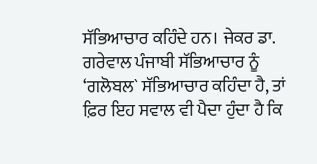ਸੱਭਿਆਚਾਰ ਕਹਿੰਦੇ ਹਨ। ਜੇਕਰ ਡਾ. ਗਰੇਵਾਲ ਪੰਜਾਬੀ ਸੱਭਿਆਚਾਰ ਨੂੰ ‘ਗਲੋਬਲ` ਸੱਭਿਆਚਾਰ ਕਹਿੰਦਾ ਹੈ, ਤਾਂ ਫ਼ਿਰ ਇਹ ਸਵਾਲ ਵੀ ਪੈਦਾ ਹੁੰਦਾ ਹੈ ਕਿ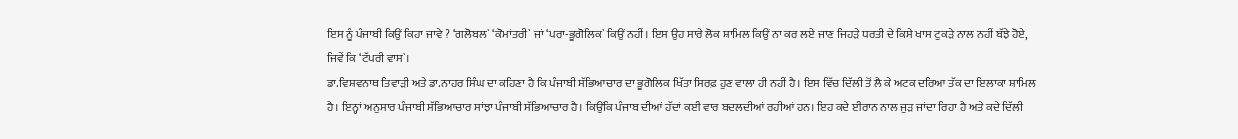ਇਸ ਨੂੰ ਪੰਜਾਬੀ ਕਿਉਂ ਕਿਹਾ ਜਾਵੇ ? ‘ਗਲੋਬਲ` ‘ਕੋਮਾਂਤਰੀ` ਜਾਂ ‘ਪਰਾ-ਭੂਗੋਲਿਕ` ਕਿਉਂ ਨਹੀਂ। ਇਸ ਉਹ ਸਾਰੇ ਲੋਕ ਸ਼ਾਮਿਲ ਕਿਉਂ ਨਾ ਕਰ ਲਏ ਜਾਣ ਜਿਹੜੇ ਧਰਤੀ ਦੇ ਕਿਸੇ ਖਾਸ ਟੁਕੜੇ ਨਾਲ ਨਹੀਂ ਬੱਝੇ ਹੋਏ, ਜਿਵੇਂ ਕਿ ‘ਟੱਪਰੀ ਵਾਸ`।
ਡਾ.ਵਿਸ਼ਵਨਾਥ ਤਿਵਾੜੀ ਅਤੇ ਡਾ.ਨਾਹਰ ਸਿੰਘ ਦਾ ਕਹਿਣਾ ਹੈ ਕਿ ਪੰਜਾਬੀ ਸੱਭਿਆਚਾਰ ਦਾ ਭੂਗੋਲਿਕ ਖਿੱਤਾ ਸਿਰਫ਼ ਹੁਣ ਵਾਲਾ ਹੀ ਨਹੀਂ ਹੈ। ਇਸ ਵਿੱਚ ਦਿੱਲੀ ਤੋਂ ਲੈ ਕੇ ਅਟਕ ਦਰਿਆ ਤੱਕ ਦਾ ਇਲਾਕਾ ਸ਼ਾਮਿਲ ਹੈ। ਇਨ੍ਹਾਂ ਅਨੁਸਾਰ ਪੰਜਾਬੀ ਸੱਭਿਆਚਾਰ ਸਾਂਝਾ ਪੰਜਾਬੀ ਸੱਭਿਆਚਾਰ ਹੈ। ਕਿਉਂਕਿ ਪੰਜਾਬ ਦੀਆਂ ਹੱਦਾਂ ਕਈ ਵਾਰ ਬਦਲਦੀਆਂ ਰਹੀਆਂ ਹਨ। ਇਹ ਕਦੇ ਈਰਾਨ ਨਾਲ ਜੁੜ ਜਾਂਦਾ ਰਿਹਾ ਹੈ ਅਤੇ ਕਦੇ ਦਿੱਲੀ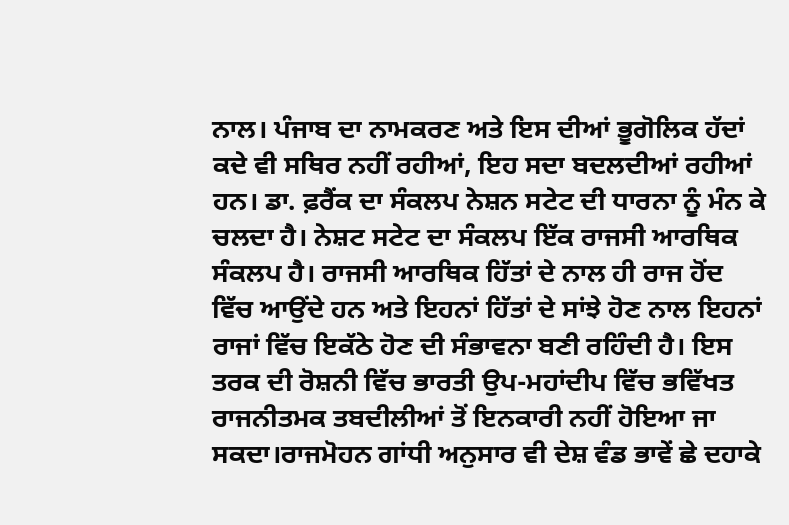ਨਾਲ। ਪੰਜਾਬ ਦਾ ਨਾਮਕਰਣ ਅਤੇ ਇਸ ਦੀਆਂ ਭੂਗੋਲਿਕ ਹੱਦਾਂ ਕਦੇ ਵੀ ਸਥਿਰ ਨਹੀਂ ਰਹੀਆਂ, ਇਹ ਸਦਾ ਬਦਲਦੀਆਂ ਰਹੀਆਂ ਹਨ। ਡਾ. ਫ਼ਰੈਂਕ ਦਾ ਸੰਕਲਪ ਨੇਸ਼ਨ ਸਟੇਟ ਦੀ ਧਾਰਨਾ ਨੂੰ ਮੰਨ ਕੇ ਚਲਦਾ ਹੈ। ਨੇਸ਼ਟ ਸਟੇਟ ਦਾ ਸੰਕਲਪ ਇੱਕ ਰਾਜਸੀ ਆਰਥਿਕ ਸੰਕਲਪ ਹੈ। ਰਾਜਸੀ ਆਰਥਿਕ ਹਿੱਤਾਂ ਦੇ ਨਾਲ ਹੀ ਰਾਜ ਹੋਂਦ ਵਿੱਚ ਆਉਂਦੇ ਹਨ ਅਤੇ ਇਹਨਾਂ ਹਿੱਤਾਂ ਦੇ ਸਾਂਝੇ ਹੋਣ ਨਾਲ ਇਹਨਾਂ ਰਾਜਾਂ ਵਿੱਚ ਇਕੱਠੇ ਹੋਣ ਦੀ ਸੰਭਾਵਨਾ ਬਣੀ ਰਹਿੰਦੀ ਹੈ। ਇਸ ਤਰਕ ਦੀ ਰੋਸ਼ਨੀ ਵਿੱਚ ਭਾਰਤੀ ਉਪ-ਮਹਾਂਦੀਪ ਵਿੱਚ ਭਵਿੱਖਤ ਰਾਜਨੀਤਮਕ ਤਬਦੀਲੀਆਂ ਤੋਂ ਇਨਕਾਰੀ ਨਹੀਂ ਹੋਇਆ ਜਾ ਸਕਦਾ।ਰਾਜਮੋਹਨ ਗਾਂਧੀ ਅਨੁਸਾਰ ਵੀ ਦੇਸ਼ ਵੰਡ ਭਾਵੇਂ ਛੇ ਦਹਾਕੇ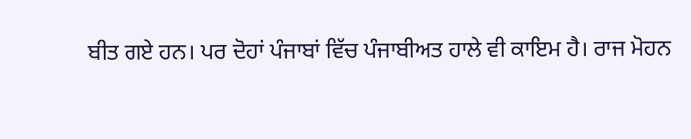ਬੀਤ ਗਏ ਹਨ। ਪਰ ਦੋਹਾਂ ਪੰਜਾਬਾਂ ਵਿੱਚ ਪੰਜਾਬੀਅਤ ਹਾਲੇ ਵੀ ਕਾਇਮ ਹੈ। ਰਾਜ ਮੋਹਨ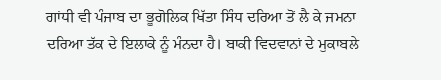ਗਾਂਧੀ ਵੀ ਪੰਜਾਬ ਦਾ ਭੂਗੋਲਿਕ ਖਿੱਤਾ ਸਿੰਧ ਦਰਿਆ ਤੋਂ ਲੈ ਕੇ ਜਮਨਾ ਦਰਿਆ ਤੱਕ ਦੇ ਇਲਾਕੇ ਨੂੰ ਮੰਨਦਾ ਹੈ। ਬਾਕੀ ਵਿਦਵਾਨਾਂ ਦੇ ਮੁਕਾਬਲੇ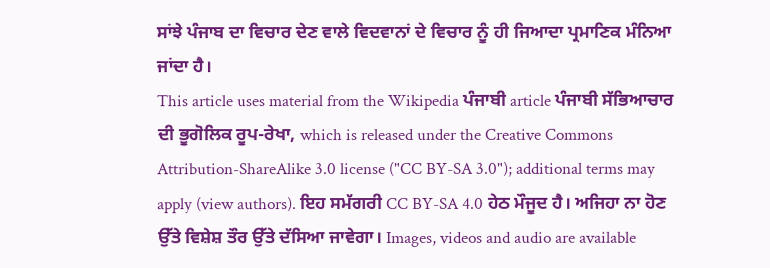ਸਾਂਝੇ ਪੰਜਾਬ ਦਾ ਵਿਚਾਰ ਦੇਣ ਵਾਲੇ ਵਿਦਵਾਨਾਂ ਦੇ ਵਿਚਾਰ ਨੂੰ ਹੀ ਜਿਆਦਾ ਪ੍ਰਮਾਣਿਕ ਮੰਨਿਆ ਜਾਂਦਾ ਹੈ।
This article uses material from the Wikipedia ਪੰਜਾਬੀ article ਪੰਜਾਬੀ ਸੱਭਿਆਚਾਰ ਦੀ ਭੂਗੋਲਿਕ ਰੂਪ-ਰੇਖਾ, which is released under the Creative Commons Attribution-ShareAlike 3.0 license ("CC BY-SA 3.0"); additional terms may apply (view authors). ਇਹ ਸਮੱਗਰੀ CC BY-SA 4.0 ਹੇਠ ਮੌਜੂਦ ਹੈ। ਅਜਿਹਾ ਨਾ ਹੋਣ ਉੱਤੇ ਵਿਸ਼ੇਸ਼ ਤੌਰ ਉੱਤੇ ਦੱਸਿਆ ਜਾਵੇਗਾ। Images, videos and audio are available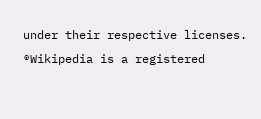under their respective licenses.
®Wikipedia is a registered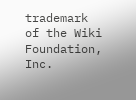trademark of the Wiki Foundation, Inc.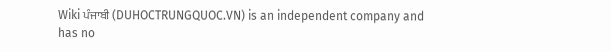Wiki ਪੰਜਾਬੀ (DUHOCTRUNGQUOC.VN) is an independent company and has no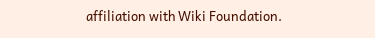affiliation with Wiki Foundation.